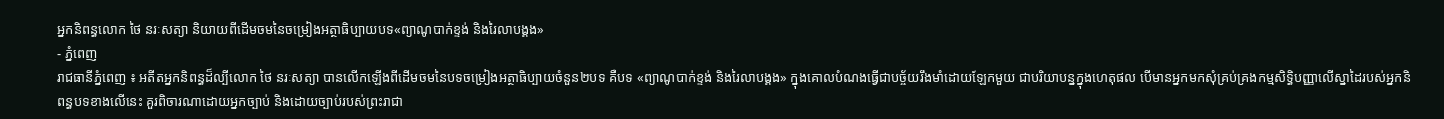អ្នកនិពន្ធលោក ថៃ នរៈសត្យា និយាយពីដើមចមនៃចម្រៀងអត្ថាធិប្បាយបទ«ព្យាណូបាក់ខ្ទង់ និងរៃលាបង្គង»
- ភ្នំពេញ
រាជធានីភ្នំពេញ ៖ អតីតអ្នកនិពន្ធដ៏ល្បីលោក ថៃ នរៈសត្យា បានលើកឡើងពីដើមចមនៃបទចម្រៀងអត្ថាធិប្បាយចំនួន២បទ គឺបទ «ព្យាណូបាក់ខ្ទង់ និងរៃលាបង្គង» ក្នុងគោលបំណងធ្វើជាបច្ច័យរឹងមាំដោយឡែកមួយ ជាបរិយាបន្នក្នុងហេតុផល បើមានអ្នកមកសុំគ្រប់គ្រងកម្មសិទ្ធិបញ្ញាលើស្នាដៃរបស់អ្នកនិពន្ធបទខាងលើនេះ គួរពិចារណាដោយអ្នកច្បាប់ និងដោយច្បាប់របស់ព្រះរាជា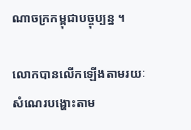ណាចក្រកម្ពុជាបច្ចុប្បន្ន ។

លោកបានលើកឡើងតាមរយៈសំណេរបង្ហោះតាម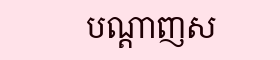បណ្តាញស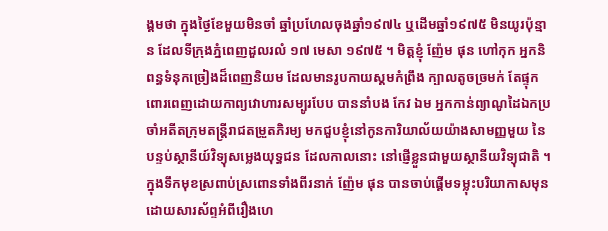ង្គមថា ក្នុងថ្ងៃខែមួយមិនចាំ ឆ្នាំប្រហែលចុងឆ្នាំ១៩៧៤ ឬដើមឆ្នាំ១៩៧៥ មិនយូរប៉ុន្មាន ដែលទីក្រុងភ្នំពេញដួលរលំ ១៧ មេសា ១៩៧៥ ។ មិត្តខ្ញុំ ញ៉ែម ផុន ហៅកុក អ្នកនិពន្ធទំនុកច្រៀងដ៏ពេញនិយម ដែលមានរូបកាយស្គមកំព្រឹង ក្បាលតូចច្រមក់ តែផ្ទុកពោរពេញដោយកាព្យវោហារសម្បូរបែប បាននាំបង កែវ ឯម អ្នកកាន់ព្យាណូដៃឯកប្រចាំអតីតក្រុមតន្ត្រីរាជតម្រួតភិរម្យ មកជួបខ្ញុំនៅកូនការិយាល័យយ៉ាងសាមញ្ញមួយ នៃបន្ទប់ស្ថានីយ៍វិទ្យុសម្លេងយុទ្ធជន ដែលកាលនោះ នៅផ្ញើខ្លួនជាមួយស្ថានីយវិទ្យុជាតិ ។
ក្នុងទឹកមុខស្រពាប់ស្រពោនទាំងពីរនាក់ ញ៉ែម ផុន បានចាប់ផ្តើមទម្លុះបរិយាកាសមុន ដោយសារស័ព្ទអំពីរឿងហេ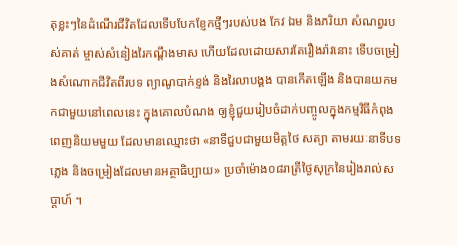តុខ្លះៗនៃដំណើរជីវិតដែលទើបបែកខ្ញែកថ្មីៗរបស់បង កែវ ឯម និងភរិយា សំណព្វរបស់គាត់ ម្ចាស់សំនៀងរៃកណ្តឹងមាស ហើយដែលដោយសារតែរឿងរ៉ាវនោះ ទើបចម្រៀងសំណោកជីវិតពីរបទ ព្យាណូបាក់ខ្ទង់ និងរៃលាបង្គង បានកើតឡើង និងបានយកមកជាមួយនៅពេលនេះ ក្នុងគោលបំណង ឲ្យខ្ញុំជួយរៀបចំដាក់បញ្ចូលក្នុងកម្មវិធីកំពុងពេញនិយមមួយ ដែលមានឈ្មោះថា «នាទីជួបជាមួយមិត្តថៃ សត្យា តាមរយៈនាទីបទភ្លេង និងចម្រៀងដែលមានអត្ថាធិប្បាយ» ប្រចាំម៉ោង០៨រាត្រីថ្ងៃសុក្រនៃរៀងរាល់សប្ដាហ៍ ។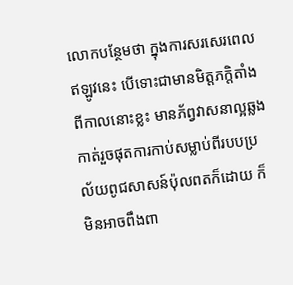លោកបន្ថែមថា ក្នុងការសរសេរពេលឥឡូវនេះ បើទោះជាមានមិត្តភក្តិតាំងពីកាលនោះខ្លះ មានភ័ព្វវាសនាល្អឆ្លងកាត់រួចផុតការកាប់សម្លាប់ពីរបបប្រល័យពូជសាសន៍ប៉ុលពតក៏ដោយ ក៏មិនអាចពឹងពា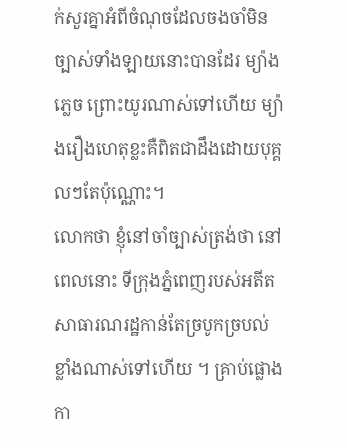ក់សួរគ្នាអំពីចំណុចដែលចងចាំមិនច្បាស់ទាំងឡាយនោះបានដែរ ម្យ៉ាងភ្លេច ព្រោះយូរណាស់ទៅហើយ ម្យ៉ាងរឿងហេតុខ្លះគឺពិតជាដឹងដោយបុគ្គលៗតែប៉ុណ្ណោះ។
លោកថា ខ្ញុំនៅចាំច្បាស់ត្រង់ថា នៅពេលនោះ ទីក្រុងភ្នំពេញរបស់អតីតសាធារណរដ្ឋកាន់តែច្របូកច្របល់ខ្លាំងណាស់ទៅហើយ ។ គ្រាប់ផ្លោង កា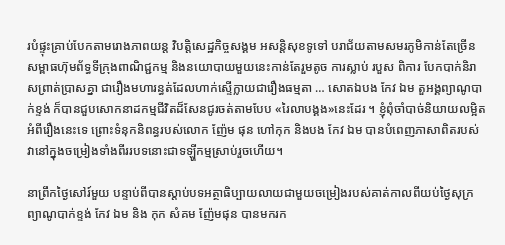របំផ្ទុះគ្រាប់បែកតាមរោងភាពយន្ត វិបត្តិសេដ្ឋកិច្ចសង្គម អសន្តិសុខទូទៅ បរាជ័យតាមសមរភូមិកាន់តែច្រើន សម្ពាធហ៊ុមព័ទ្ធទីក្រុងពាណិជ្ជកម្ម និងនយោបាយមួយនេះកាន់តែរួមតូច ការស្លាប់ របួស ពិការ បែកបាក់និរាសព្រាត់ប្រាសគ្នា ជារឿងមហារន្ធត់ដែលហាក់ស្ទើក្លាយជារឿងធម្មតា … សោតឯបង កែវ ឯម តួអង្គព្យាណូបាក់ខ្ទង់ ក៏បានជួបសោកនាដកម្មជីវិតដ៏សែនជូរចត់តាមបែប «រៃលាបង្គង»នេះដែរ ។ ខ្ញុំពុំចាំបាច់និយាយលម្អិតអំពីរឿងនេះទេ ព្រោះទំនុកនិពន្ធរបស់លោក ញ៉ែម ផុន ហៅកុក និងបង កែវ ឯម បានបំពេញភាសាពិតរបស់វានៅក្នុងចម្រៀងទាំងពីររបទនោះជាទឡ្ហីកម្មស្រាប់រួចហើយ។

នាព្រឹកថ្ងៃសៅរ៍មួយ បន្ទាប់ពីបានស្តាប់បទអត្ថាធិប្បាយលាយជាមួយចម្រៀងរបស់គាត់កាលពីយប់ថ្ងៃសុក្រ ព្យាណូបាក់ខ្ទង់ កែវ ឯម និង កុក សំគម ញ៉ែមផុន បានមករក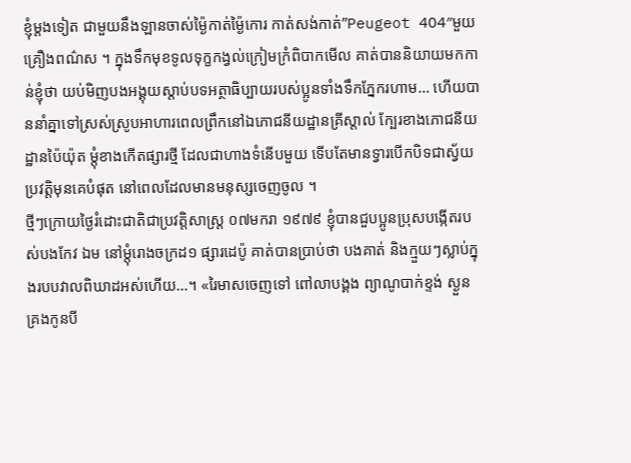ខ្ញុំម្តងទៀត ជាមួយនឹងឡានចាស់ម្ង៉ៃកាត់ម្ង៉ៃកោរ កាត់សង់កាត់”Peugeot 404″មួយគ្រឿងពណ៌ស ។ ក្នុងទឹកមុខទូលទុក្ខកង្វល់ក្រៀមក្រំពិបាកមើល គាត់បាននិយាយមកកាន់ខ្ញុំថា យប់មិញបងអង្គុយស្តាប់បទអត្ថាធិប្បាយរបស់ប្អូនទាំងទឹកភ្នែករហាម… ហើយបាននាំគ្នាទៅស្រស់ស្រូបអាហារពេលព្រឹកនៅឯភោជនីយដ្ឋានគ្រីស្តាល់ ក្បែរខាងភោជនីយដ្ឋានប៉ៃយ៉ុត ម្តុំខាងកើតផ្សារថ្មី ដែលជាហាងទំនើបមួយ ទើបតែមានទ្វារបើកបិទជាស្វ័យប្រវត្តិមុនគេបំផុត នៅពេលដែលមានមនុស្សចេញចូល ។
ថ្មីៗក្រោយថ្ងៃរំដោះជាតិជាប្រវត្តិសាស្ត្រ ០៧មករា ១៩៧៩ ខ្ញុំបានជួបប្អូនប្រុសបង្កើតរបស់បងកែវ ឯម នៅម្តុំរោងចក្រដ១ ផ្សារដេប៉ូ គាត់បានប្រាប់ថា បងគាត់ និងក្មួយៗស្លាប់ក្នុងរបបវាលពិឃាដអស់ហើយ…។ «រៃមាសចេញទៅ ពៅលាបង្គង ព្យាណូបាក់ខ្ទង់ ស្ងួនគ្រងកូនបី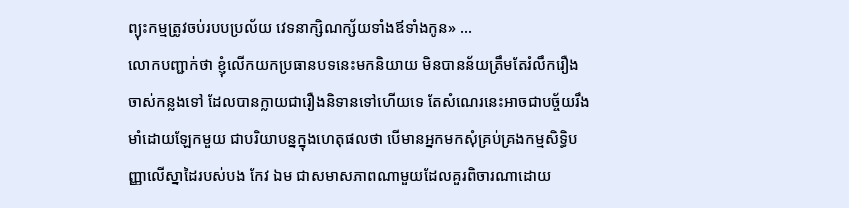ព្យុះកម្មត្រូវចប់របបប្រល័យ វេទនាក្សិណក្ស័យទាំងឪទាំងកូន» …
លោកបញ្ជាក់ថា ខ្ញុំលើកយកប្រធានបទនេះមកនិយាយ មិនបានន័យត្រឹមតែរំលឹករឿងចាស់កន្លងទៅ ដែលបានក្លាយជារឿងនិទានទៅហើយទេ តែសំណេរនេះអាចជាបច្ច័យរឹងមាំដោយឡែកមួយ ជាបរិយាបន្នក្នុងហេតុផលថា បើមានអ្នកមកសុំគ្រប់គ្រងកម្មសិទ្ធិបញ្ញាលើស្នាដៃរបស់បង កែវ ឯម ជាសមាសភាពណាមួយដែលគួរពិចារណាដោយ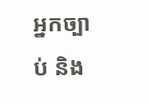អ្នកច្បាប់ និង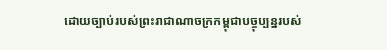ដោយច្បាប់របស់ព្រះរាជាណាចក្រកម្ពុជាបច្ចុប្បន្នរបស់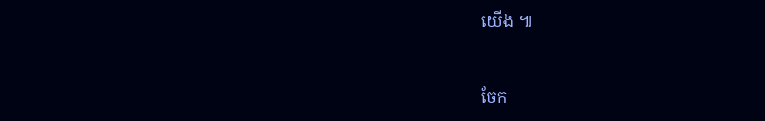យើង ៕



ចែក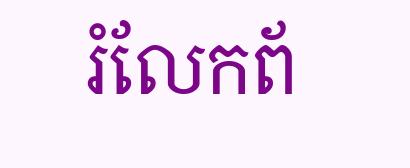រំលែកព័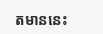តមាននេះ